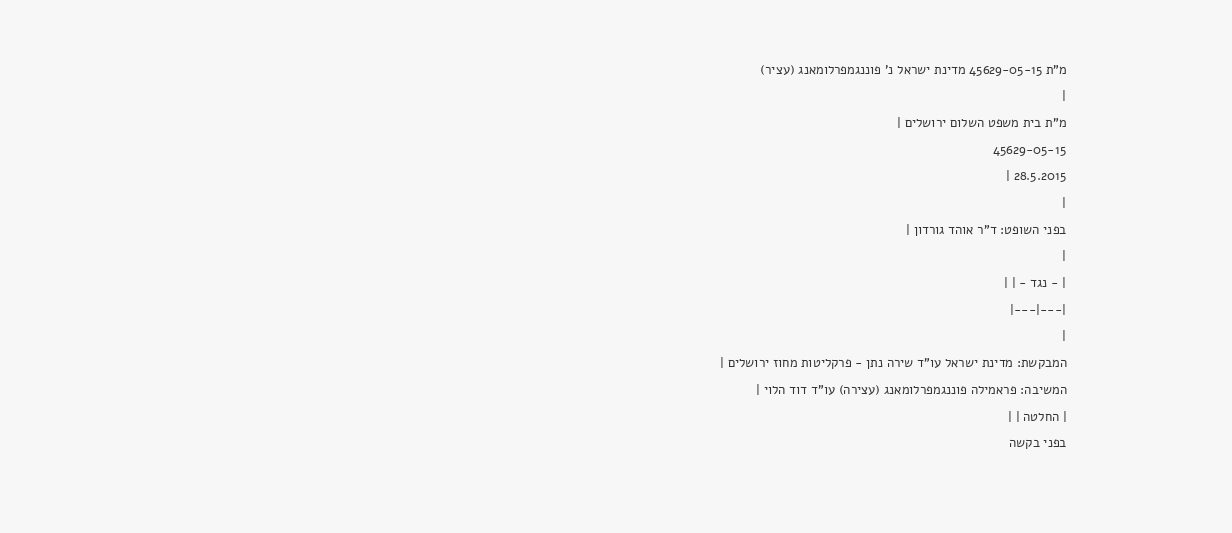מ"ת 45629-05-15 מדינת ישראל נ' פוננגמפרלומאנג (עציר)
|
מ"ת בית משפט השלום ירושלים |
45629-05-15
28.5.2015 |
|
בפני השופט: ד"ר אוהד גורדון |
|
| - נגד - | |
|---|---|
|
המבקשת: מדינת ישראל עו"ד שירה נתן - פרקליטות מחוז ירושלים |
המשיבה: פראמילה פוננגמפרלומאנג (עצירה) עו"ד דוד הלוי |
| החלטה | |
בפני בקשה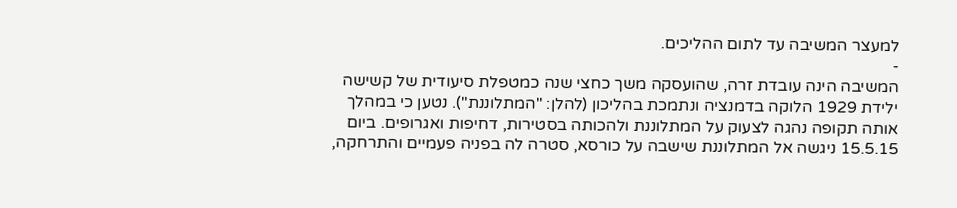למעצר המשיבה עד לתום ההליכים.
-
המשיבה הינה עובדת זרה, שהועסקה משך כחצי שנה כמטפלת סיעודית של קשישה ילידת 1929 הלוקה בדמנציה ונתמכת בהליכון (להלן: "המתלוננת"). נטען כי במהלך אותה תקופה נהגה לצעוק על המתלוננת ולהכותה בסטירות, דחיפות ואגרופים. ביום 15.5.15 ניגשה אל המתלוננת שישבה על כורסא, סטרה לה בפניה פעמיים והתרחקה,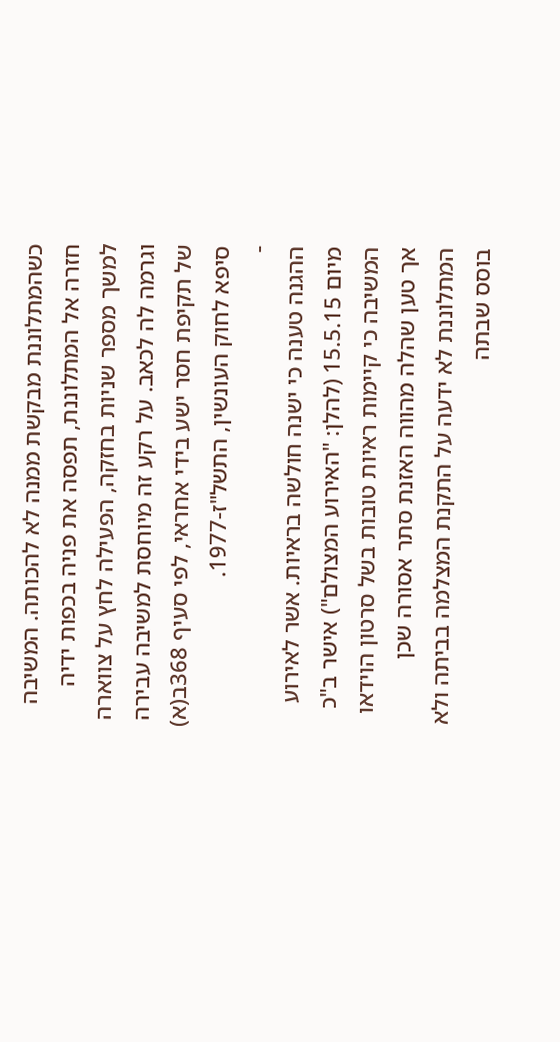כשהמתלוננת מבקשת ממנה לא להכותה. המשיבה חזרה אל המתלוננת, תפסה את פניה בכפות ידיה למשך מספר שניות בחזקה, הפעילה לחץ על צווארה וגרמה לה לכאב. על רקע זה מיוחסת למשיבה עבירה של תקיפת חסר ישע בידי אחראי, לפי סעיף 368ב(א) סיפא לחוק העונשין, התשל"ז-1977.
-
ההגנה טענה כי ישנה חולשה בראיות. אשר לאירוע מיום 15.5.15 (להלן: "האירוע המצולם") אישר ב"כ המשיבה כי קיימות ראיות טובות בשל סרטון הוידאו אך טען שהלה מהווה האזנת סתר אסורה שכן המתלוננת לא ידעה על התקנת המצלמה בביתה ולא בוסס שבתה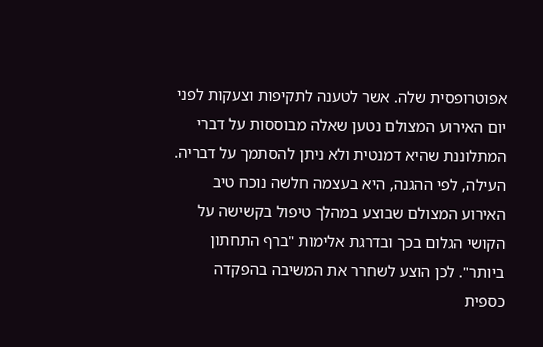אפוטרופסית שלה. אשר לטענה לתקיפות וצעקות לפני יום האירוע המצולם נטען שאלה מבוססות על דברי המתלוננת שהיא דמנטית ולא ניתן להסתמך על דבריה. העילה, לפי ההגנה, היא בעצמה חלשה נוכח טיב האירוע המצולם שבוצע במהלך טיפול בקשישה על הקושי הגלום בכך ובדרגת אלימות "ברף התחתון ביותר". לכן הוצע לשחרר את המשיבה בהפקדה כספית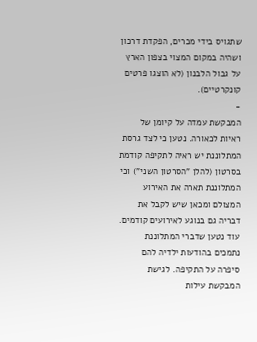שתגויס בידי מכרים, הפקדת דרכון ושהיה במקום המצוי בצפון הארץ על גבול הלבנון (לא הוצגו פרטים קונקרטיים).
-
המבקשת עמדה על קיומן של ראיות לכאורה. נטען כי לצד גרסת המתלוננת יש ראיה לתקיפה קודמת בסרטון (להלן "הסרטון השני") וכי המתלוננת תארה את האירוע המצולם ומכאן שיש לקבל את דבריה גם בנוגע לאירועים קודמים. עוד נטען שדברי המתלוננת נתמכים בהודעות ילדיה להם סיפרה על התקיפה. לגישת המבקשת עילות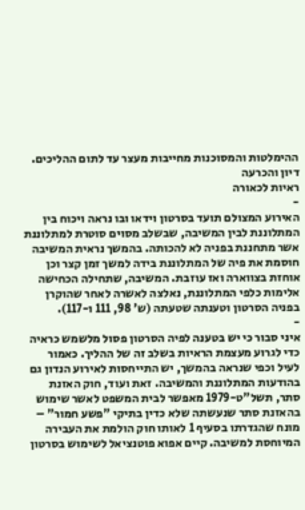ההימלטות והמסוכנות מחייבות מעצר עד לתום ההליכים.
דיון והכרעה
ראיות לכאורה
-
האירוע המצולם תועד בסרטון וידאו ובו נראה ויכוח בין המתלוננת לבין המשיבה, שבשלב מסוים סוטרת למתלוננת אשר מתחננת בפניה לא להכותה. בהמשך נראית המשיבה חוסמת את פיה של המתלוננת בידה למשך זמן קצר וכן אוחזת בצווארה ואז עוזבת. המשיבה, שתחילה הכחישה אלימות כלפי המתלוננת, נאלצה לאשרה לאחר שהוקרן בפניה הסרטון וטענתה שטעתה (ש' 98, 111 ו-117).
-
איני סבור כי יש בטענה לפיה הסרטון פסול מלשמש כראיה כדי לגרוע מעצמת הראיות בשלב זה של ההליך. כאמור לעיל וכפי שנראה בהמשך, יש התייחסות לאירוע הנדון גם בהודעות המתלוננת והמשיבה. זאת ועוד, חוק האזנת סתר, תשל"ט-1979 מאפשר לבית המשפט לאשר שימוש בהאזנת סתר שנעשתה שלא כדין בתיקי "פשע חמור" – מונח שהגדרתו בסעיף 1 לאותו חוק הולמת את העבירה המיוחסת למשיבה. קיים אפוא פוטנציאל לשימוש בסרטון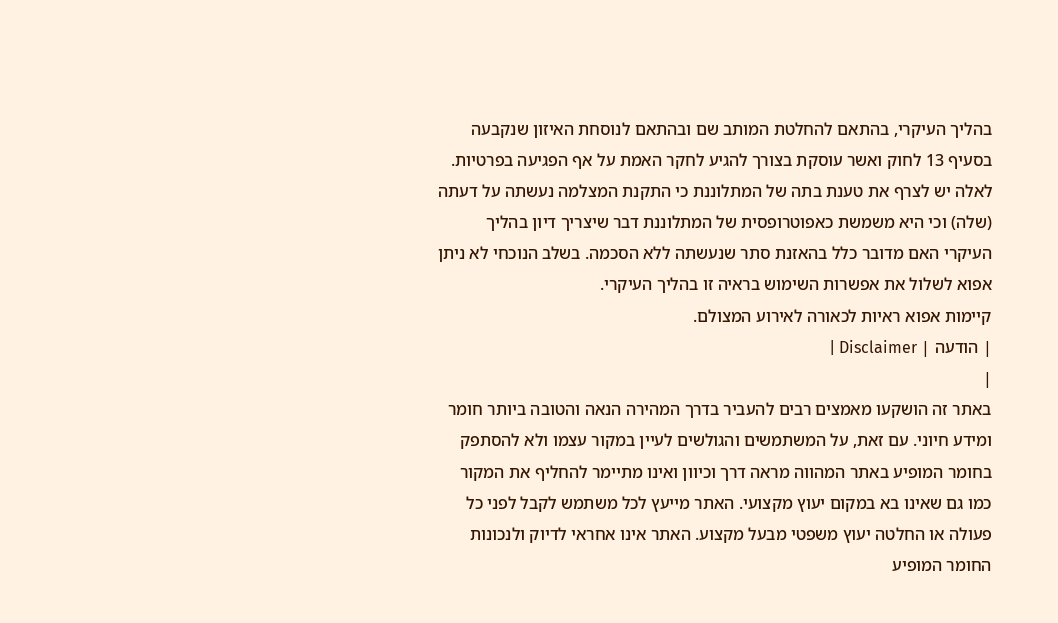בהליך העיקרי, בהתאם להחלטת המותב שם ובהתאם לנוסחת האיזון שנקבעה בסעיף 13 לחוק ואשר עוסקת בצורך להגיע לחקר האמת על אף הפגיעה בפרטיות. לאלה יש לצרף את טענת בתה של המתלוננת כי התקנת המצלמה נעשתה על דעתה (שלה) וכי היא משמשת כאפוטרופסית של המתלוננת דבר שיצריך דיון בהליך העיקרי האם מדובר כלל בהאזנת סתר שנעשתה ללא הסכמה. בשלב הנוכחי לא ניתן אפוא לשלול את אפשרות השימוש בראיה זו בהליך העיקרי.
קיימות אפוא ראיות לכאורה לאירוע המצולם.
| הודעה | Disclaimer |
|
באתר זה הושקעו מאמצים רבים להעביר בדרך המהירה הנאה והטובה ביותר חומר ומידע חיוני. עם זאת, על המשתמשים והגולשים לעיין במקור עצמו ולא להסתפק בחומר המופיע באתר המהווה מראה דרך וכיוון ואינו מתיימר להחליף את המקור כמו גם שאינו בא במקום יעוץ מקצועי. האתר מייעץ לכל משתמש לקבל לפני כל פעולה או החלטה יעוץ משפטי מבעל מקצוע. האתר אינו אחראי לדיוק ולנכונות החומר המופיע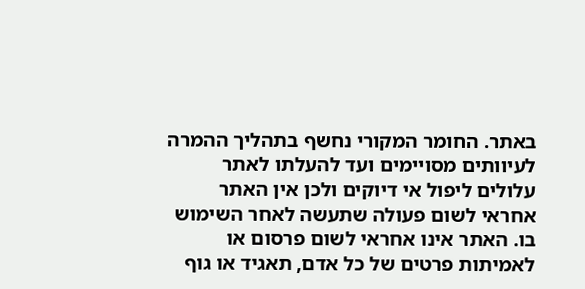באתר. החומר המקורי נחשף בתהליך ההמרה לעיוותים מסויימים ועד להעלתו לאתר עלולים ליפול אי דיוקים ולכן אין האתר אחראי לשום פעולה שתעשה לאחר השימוש בו. האתר אינו אחראי לשום פרסום או לאמיתות פרטים של כל אדם, תאגיד או גוף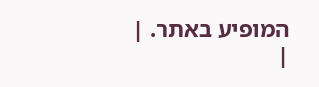המופיע באתר. |
|